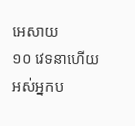អេសាយ
១០ វេទនាហើយអស់អ្នកប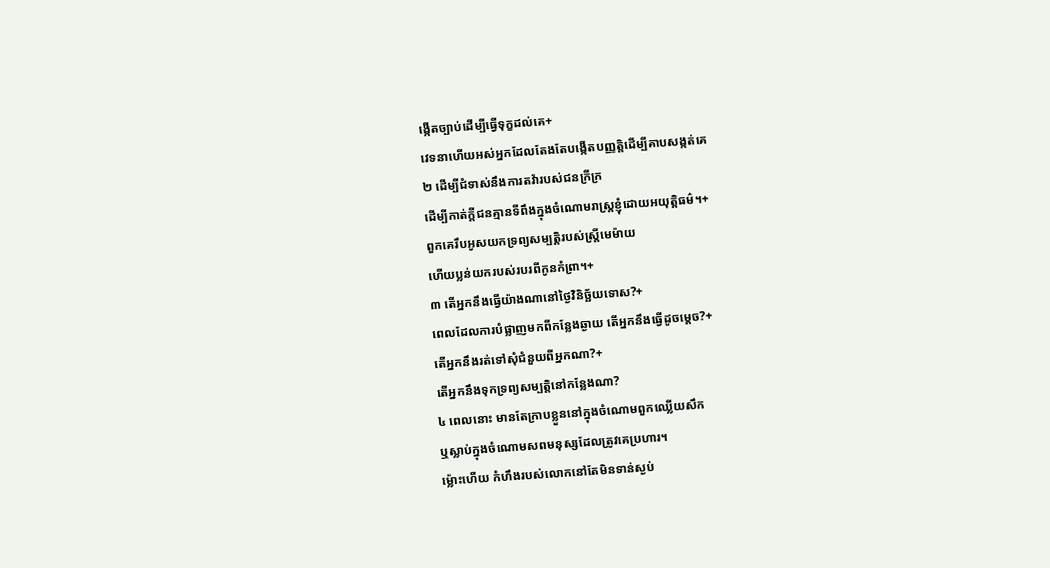ង្កើតច្បាប់ដើម្បីធ្វើទុក្ខដល់គេ+
វេទនាហើយអស់អ្នកដែលតែងតែបង្កើតបញ្ញត្តិដើម្បីគាបសង្កត់គេ
២ ដើម្បីជំទាស់នឹងការតវ៉ារបស់ជនក្រីក្រ
ដើម្បីកាត់ក្ដីជនគ្មានទីពឹងក្នុងចំណោមរាស្ត្រខ្ញុំដោយអយុត្តិធម៌។+
ពួកគេរឹបអូសយកទ្រព្យសម្បត្តិរបស់ស្ត្រីមេម៉ាយ
ហើយប្លន់យករបស់របរពីកូនកំព្រា។+
៣ តើអ្នកនឹងធ្វើយ៉ាងណានៅថ្ងៃវិនិច្ឆ័យទោស?+
ពេលដែលការបំផ្លាញមកពីកន្លែងឆ្ងាយ តើអ្នកនឹងធ្វើដូចម្ដេច?+
តើអ្នកនឹងរត់ទៅសុំជំនួយពីអ្នកណា?+
តើអ្នកនឹងទុកទ្រព្យសម្បត្តិនៅកន្លែងណា?
៤ ពេលនោះ មានតែក្រាបខ្លួននៅក្នុងចំណោមពួកឈ្លើយសឹក
ឬស្លាប់ក្នុងចំណោមសពមនុស្សដែលត្រូវគេប្រហារ។
ម្ល៉ោះហើយ កំហឹងរបស់លោកនៅតែមិនទាន់ស្ងប់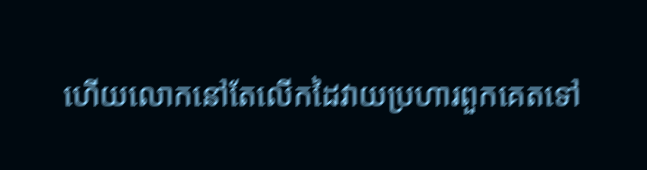ហើយលោកនៅតែលើកដៃវាយប្រហារពួកគេតទៅ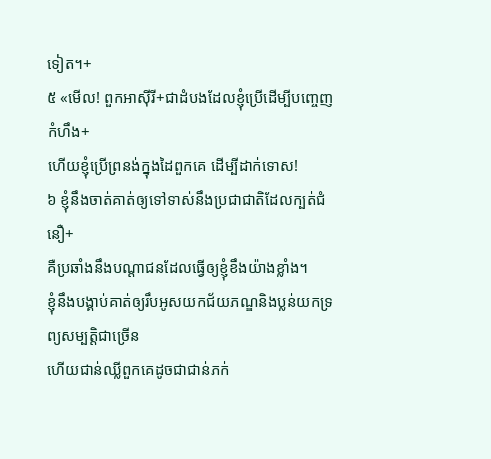ទៀត។+
៥ «មើល! ពួកអាស៊ីរី+ជាដំបងដែលខ្ញុំប្រើដើម្បីបញ្ចេញកំហឹង+
ហើយខ្ញុំប្រើព្រនង់ក្នុងដៃពួកគេ ដើម្បីដាក់ទោស!
៦ ខ្ញុំនឹងចាត់គាត់ឲ្យទៅទាស់នឹងប្រជាជាតិដែលក្បត់ជំនឿ+
គឺប្រឆាំងនឹងបណ្ដាជនដែលធ្វើឲ្យខ្ញុំខឹងយ៉ាងខ្លាំង។
ខ្ញុំនឹងបង្គាប់គាត់ឲ្យរឹបអូសយកជ័យភណ្ឌនិងប្លន់យកទ្រព្យសម្បត្តិជាច្រើន
ហើយជាន់ឈ្លីពួកគេដូចជាជាន់ភក់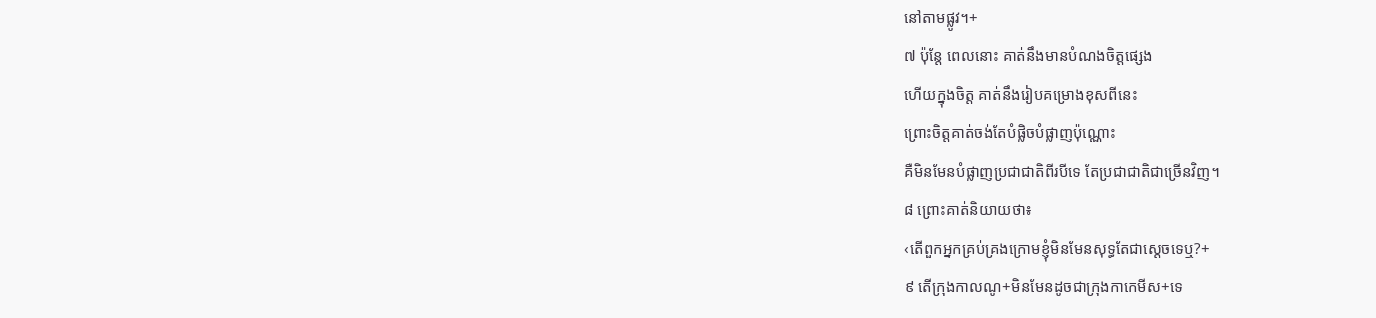នៅតាមផ្លូវ។+
៧ ប៉ុន្តែ ពេលនោះ គាត់នឹងមានបំណងចិត្តផ្សេង
ហើយក្នុងចិត្ត គាត់នឹងរៀបគម្រោងខុសពីនេះ
ព្រោះចិត្តគាត់ចង់តែបំផ្លិចបំផ្លាញប៉ុណ្ណោះ
គឺមិនមែនបំផ្លាញប្រជាជាតិពីរបីទេ តែប្រជាជាតិជាច្រើនវិញ។
៨ ព្រោះគាត់និយាយថា៖
‹តើពួកអ្នកគ្រប់គ្រងក្រោមខ្ញុំមិនមែនសុទ្ធតែជាស្ដេចទេឬ?+
៩ តើក្រុងកាលណូ+មិនមែនដូចជាក្រុងកាកេមីស+ទេ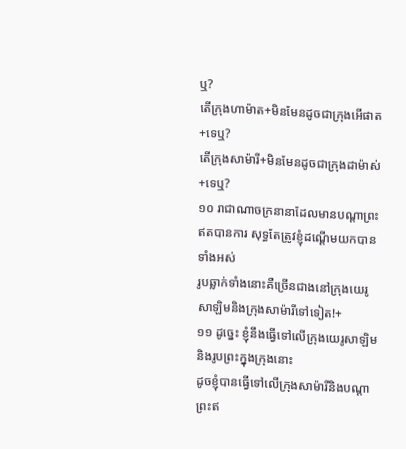ឬ?
តើក្រុងហាម៉ាត+មិនមែនដូចជាក្រុងអើផាត+ទេឬ?
តើក្រុងសាម៉ារី+មិនមែនដូចជាក្រុងដាម៉ាស់+ទេឬ?
១០ រាជាណាចក្រនានាដែលមានបណ្ដាព្រះឥតបានការ សុទ្ធតែត្រូវខ្ញុំដណ្ដើមយកបានទាំងអស់
រូបឆ្លាក់ទាំងនោះគឺច្រើនជាងនៅក្រុងយេរូសាឡិមនិងក្រុងសាម៉ារីទៅទៀត!+
១១ ដូច្នេះ ខ្ញុំនឹងធ្វើទៅលើក្រុងយេរូសាឡិមនិងរូបព្រះក្នុងក្រុងនោះ
ដូចខ្ញុំបានធ្វើទៅលើក្រុងសាម៉ារីនិងបណ្ដាព្រះឥ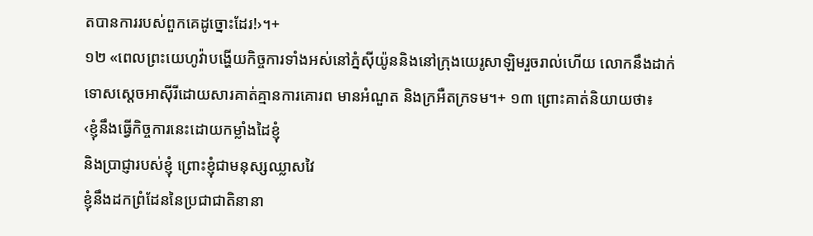តបានការរបស់ពួកគេដូច្នោះដែរ!›។+
១២ «ពេលព្រះយេហូវ៉ាបង្ហើយកិច្ចការទាំងអស់នៅភ្នំស៊ីយ៉ូននិងនៅក្រុងយេរូសាឡិមរួចរាល់ហើយ លោកនឹងដាក់ទោសស្ដេចអាស៊ីរីដោយសារគាត់គ្មានការគោរព មានអំណួត និងក្រអឺតក្រទម។+ ១៣ ព្រោះគាត់និយាយថា៖
‹ខ្ញុំនឹងធ្វើកិច្ចការនេះដោយកម្លាំងដៃខ្ញុំ
និងប្រាជ្ញារបស់ខ្ញុំ ព្រោះខ្ញុំជាមនុស្សឈ្លាសវៃ
ខ្ញុំនឹងដកព្រំដែននៃប្រជាជាតិនានា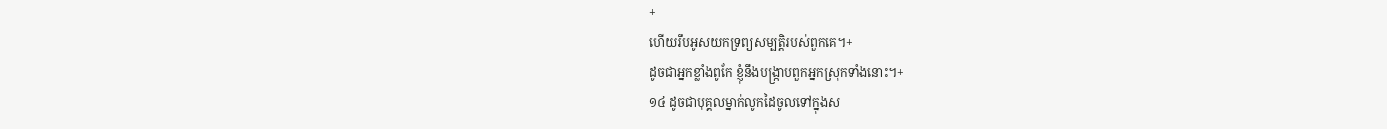+
ហើយរឹបអូសយកទ្រព្យសម្បត្តិរបស់ពួកគេ។+
ដូចជាអ្នកខ្លាំងពូកែ ខ្ញុំនឹងបង្ក្រាបពួកអ្នកស្រុកទាំងនោះ។+
១៤ ដូចជាបុគ្គលម្នាក់លូកដៃចូលទៅក្នុងស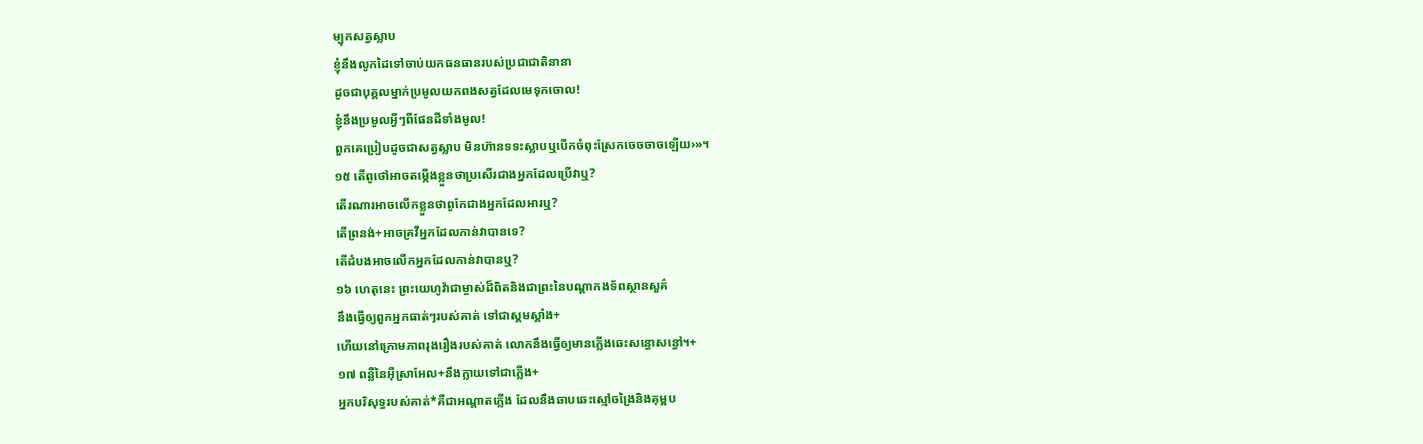ម្បុកសត្វស្លាប
ខ្ញុំនឹងលូកដៃទៅចាប់យកធនធានរបស់ប្រជាជាតិនានា
ដូចជាបុគ្គលម្នាក់ប្រមូលយកពងសត្វដែលមេទុកចោល!
ខ្ញុំនឹងប្រមូលអ្វីៗពីផែនដីទាំងមូល!
ពួកគេប្រៀបដូចជាសត្វស្លាប មិនហ៊ានទទះស្លាបឬបើកចំពុះស្រែកចេចចាចឡើយ›»។
១៥ តើពូថៅអាចតម្កើងខ្លួនថាប្រសើរជាងអ្នកដែលប្រើវាឬ?
តើរណារអាចលើកខ្លួនថាពូកែជាងអ្នកដែលអារឬ?
តើព្រនង់+អាចគ្រវីអ្នកដែលកាន់វាបានទេ?
តើដំបងអាចលើកអ្នកដែលកាន់វាបានឬ?
១៦ ហេតុនេះ ព្រះយេហូវ៉ាជាម្ចាស់ដ៏ពិតនិងជាព្រះនៃបណ្ដាកងទ័ពស្ថានសួគ៌
នឹងធ្វើឲ្យពួកអ្នកធាត់ៗរបស់គាត់ ទៅជាស្គមស្គាំង+
ហើយនៅក្រោមភាពរុងរឿងរបស់គាត់ លោកនឹងធ្វើឲ្យមានភ្លើងឆេះសន្ធោសន្ធៅ។+
១៧ ពន្លឺនៃអ៊ីស្រាអែល+នឹងក្លាយទៅជាភ្លើង+
អ្នកបរិសុទ្ធរបស់គាត់*គឺជាអណ្ដាតភ្លើង ដែលនឹងឆាបឆេះស្មៅចង្រៃនិងគុម្ពប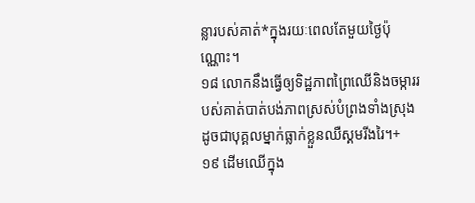ន្លារបស់គាត់*ក្នុងរយៈពេលតែមួយថ្ងៃប៉ុណ្ណោះ។
១៨ លោកនឹងធ្វើឲ្យទិដ្ឋភាពព្រៃឈើនិងចម្ការរបស់គាត់បាត់បង់ភាពស្រស់បំព្រងទាំងស្រុង
ដូចជាបុគ្គលម្នាក់ធ្លាក់ខ្លួនឈឺស្គមរីងរៃ។+
១៩ ដើមឈើក្នុង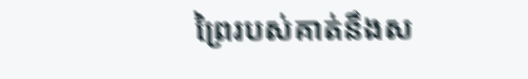ព្រៃរបស់គាត់នឹងស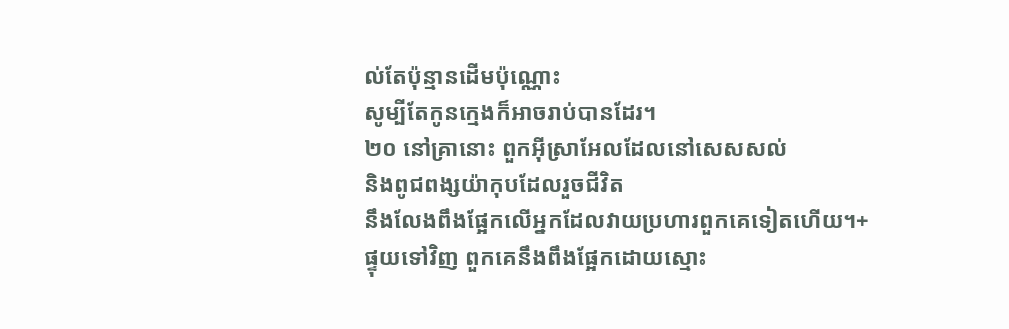ល់តែប៉ុន្មានដើមប៉ុណ្ណោះ
សូម្បីតែកូនក្មេងក៏អាចរាប់បានដែរ។
២០ នៅគ្រានោះ ពួកអ៊ីស្រាអែលដែលនៅសេសសល់
និងពូជពង្សយ៉ាកុបដែលរួចជីវិត
នឹងលែងពឹងផ្អែកលើអ្នកដែលវាយប្រហារពួកគេទៀតហើយ។+
ផ្ទុយទៅវិញ ពួកគេនឹងពឹងផ្អែកដោយស្មោះ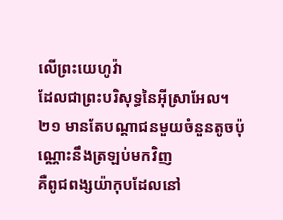លើព្រះយេហូវ៉ា
ដែលជាព្រះបរិសុទ្ធនៃអ៊ីស្រាអែល។
២១ មានតែបណ្ដាជនមួយចំនួនតូចប៉ុណ្ណោះនឹងត្រឡប់មកវិញ
គឺពូជពង្សយ៉ាកុបដែលនៅ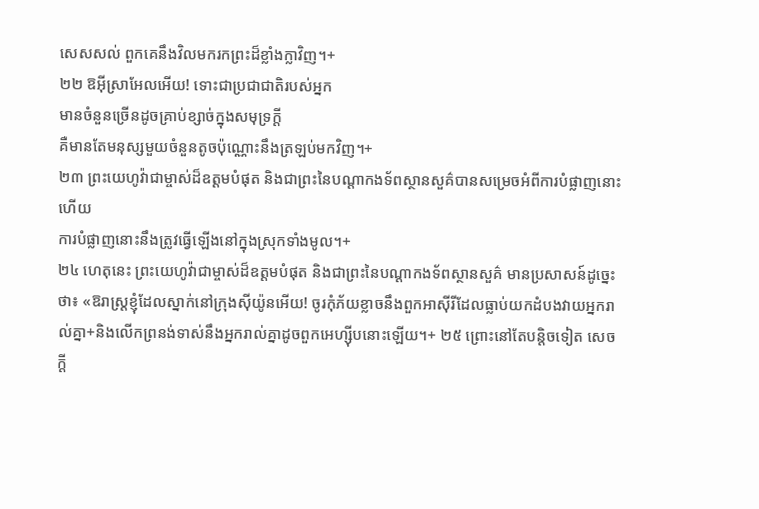សេសសល់ ពួកគេនឹងវិលមករកព្រះដ៏ខ្លាំងក្លាវិញ។+
២២ ឱអ៊ីស្រាអែលអើយ! ទោះជាប្រជាជាតិរបស់អ្នក
មានចំនួនច្រើនដូចគ្រាប់ខ្សាច់ក្នុងសមុទ្រក្ដី
គឺមានតែមនុស្សមួយចំនួនតូចប៉ុណ្ណោះនឹងត្រឡប់មកវិញ។+
២៣ ព្រះយេហូវ៉ាជាម្ចាស់ដ៏ឧត្ដមបំផុត និងជាព្រះនៃបណ្ដាកងទ័ពស្ថានសួគ៌បានសម្រេចអំពីការបំផ្លាញនោះហើយ
ការបំផ្លាញនោះនឹងត្រូវធ្វើឡើងនៅក្នុងស្រុកទាំងមូល។+
២៤ ហេតុនេះ ព្រះយេហូវ៉ាជាម្ចាស់ដ៏ឧត្ដមបំផុត និងជាព្រះនៃបណ្ដាកងទ័ពស្ថានសួគ៌ មានប្រសាសន៍ដូច្នេះថា៖ «ឱរាស្ត្រខ្ញុំដែលស្នាក់នៅក្រុងស៊ីយ៉ូនអើយ! ចូរកុំភ័យខ្លាចនឹងពួកអាស៊ីរីដែលធ្លាប់យកដំបងវាយអ្នករាល់គ្នា+និងលើកព្រនង់ទាស់នឹងអ្នករាល់គ្នាដូចពួកអេហ្ស៊ីបនោះឡើយ។+ ២៥ ព្រោះនៅតែបន្តិចទៀត សេចក្ដី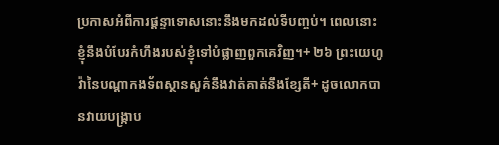ប្រកាសអំពីការផ្ដន្ទាទោសនោះនឹងមកដល់ទីបញ្ចប់។ ពេលនោះ ខ្ញុំនឹងបំបែរកំហឹងរបស់ខ្ញុំទៅបំផ្លាញពួកគេវិញ។+ ២៦ ព្រះយេហូវ៉ានៃបណ្ដាកងទ័ពស្ថានសួគ៌នឹងវាត់គាត់នឹងខ្សែតី+ ដូចលោកបានវាយបង្ក្រាប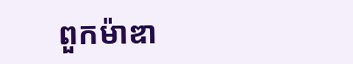ពួកម៉ាឌា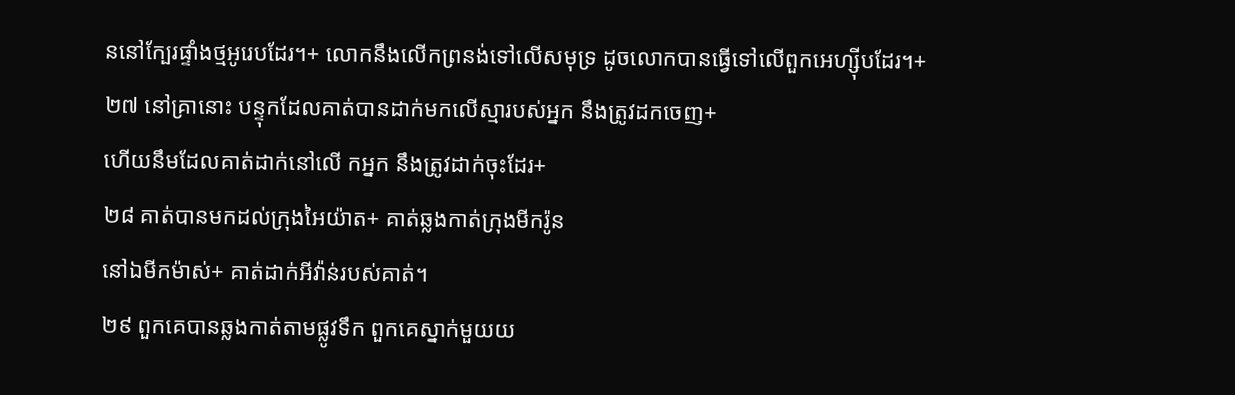ននៅក្បែរផ្ទាំងថ្មអូរេបដែរ។+ លោកនឹងលើកព្រនង់ទៅលើសមុទ្រ ដូចលោកបានធ្វើទៅលើពួកអេហ្ស៊ីបដែរ។+
២៧ នៅគ្រានោះ បន្ទុកដែលគាត់បានដាក់មកលើស្មារបស់អ្នក នឹងត្រូវដកចេញ+
ហើយនឹមដែលគាត់ដាក់នៅលើ កអ្នក នឹងត្រូវដាក់ចុះដែរ+
២៨ គាត់បានមកដល់ក្រុងអៃយ៉ាត+ គាត់ឆ្លងកាត់ក្រុងមីករ៉ូន
នៅឯមីកម៉ាស់+ គាត់ដាក់អីវ៉ាន់របស់គាត់។
២៩ ពួកគេបានឆ្លងកាត់តាមផ្លូវទឹក ពួកគេស្នាក់មួយយ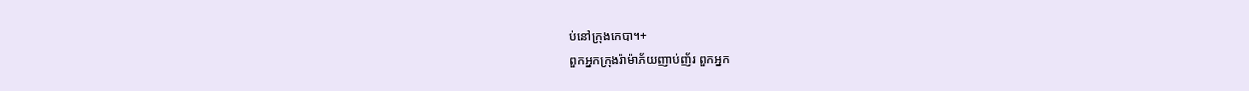ប់នៅក្រុងកេបា។+
ពួកអ្នកក្រុងរ៉ាម៉ាភ័យញាប់ញ័រ ពួកអ្នក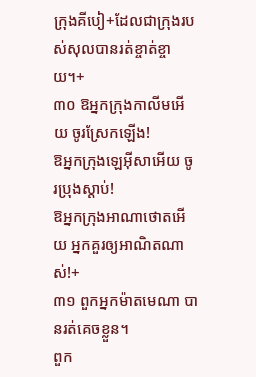ក្រុងគីបៀ+ដែលជាក្រុងរបស់សុលបានរត់ខ្ចាត់ខ្ចាយ។+
៣០ ឱអ្នកក្រុងកាលីមអើយ ចូរស្រែកឡើង!
ឱអ្នកក្រុងឡេអ៊ីសាអើយ ចូរប្រុងស្ដាប់!
ឱអ្នកក្រុងអាណាថោតអើយ អ្នកគួរឲ្យអាណិតណាស់!+
៣១ ពួកអ្នកម៉ាតមេណា បានរត់គេចខ្លួន។
ពួក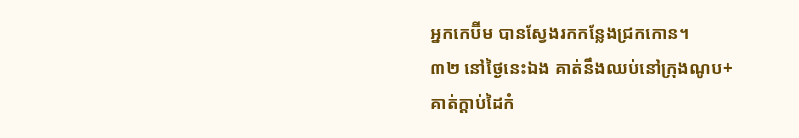អ្នកកេប៊ីម បានស្វែងរកកន្លែងជ្រកកោន។
៣២ នៅថ្ងៃនេះឯង គាត់នឹងឈប់នៅក្រុងណូប+
គាត់ក្ដាប់ដៃកំ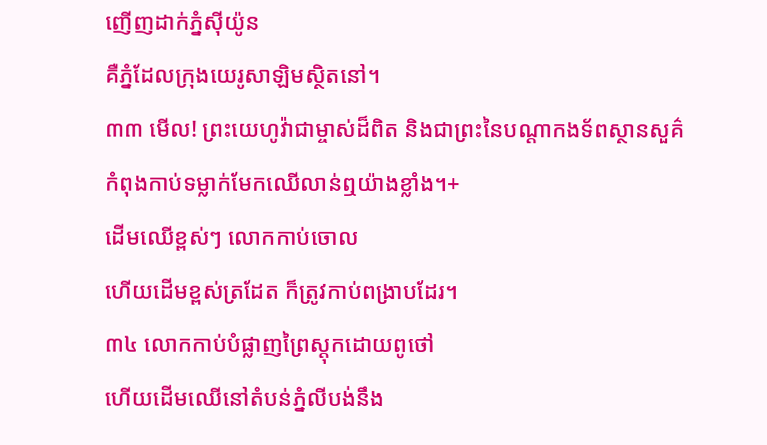ញើញដាក់ភ្នំស៊ីយ៉ូន
គឺភ្នំដែលក្រុងយេរូសាឡិមស្ថិតនៅ។
៣៣ មើល! ព្រះយេហូវ៉ាជាម្ចាស់ដ៏ពិត និងជាព្រះនៃបណ្ដាកងទ័ពស្ថានសួគ៌
កំពុងកាប់ទម្លាក់មែកឈើលាន់ឮយ៉ាងខ្លាំង។+
ដើមឈើខ្ពស់ៗ លោកកាប់ចោល
ហើយដើមខ្ពស់ត្រដែត ក៏ត្រូវកាប់ពង្រាបដែរ។
៣៤ លោកកាប់បំផ្លាញព្រៃស្ដុកដោយពូថៅ
ហើយដើមឈើនៅតំបន់ភ្នំលីបង់នឹង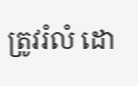ត្រូវរំលំ ដោ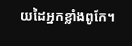យដៃអ្នកខ្លាំងពូកែ។